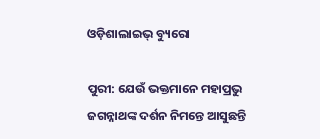ଓଡ଼ିଶାଲାଇଭ୍ ବ୍ୟୁରୋ

ପୁରୀ: ଯେଉଁ ଭକ୍ତମାନେ ମହାପ୍ରଭୁ ଜଗନ୍ନାଥଙ୍କ ଦର୍ଶନ ନିମନ୍ତେ ଆସୁଛନ୍ତି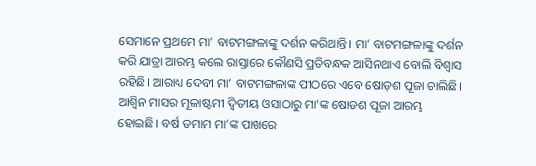ସେମାନେ ପ୍ରଥମେ ମା’ ବାଟମଙ୍ଗଳାଙ୍କୁ ଦର୍ଶନ କରିଥାନ୍ତି। ମା’ ବାଟମଙ୍ଗଳାଙ୍କୁ ଦର୍ଶନ କରି ଯାତ୍ରା ଆରମ୍ଭ କଲେ ରାସ୍ତାରେ କୌଣସି ପ୍ରତିବନ୍ଧକ ଆସିନଥାଏ ବୋଲି ବିଶ୍ୱାସ ରହିଛି। ଆରାଧ୍ୟ ଦେବୀ ମା’ ବାଟମଙ୍ଗଳାଙ୍କ ପୀଠରେ ଏବେ ଷୋଡ଼ଶ ପୂଜା ଚାଲିଛି। ଆଶ୍ୱିନ ମାସର ମୂଳାଷ୍ଟମୀ ଦ୍ୱିତୀୟ ଓସାଠାରୁ ମା’ଙ୍କ ଷୋଡଶ ପୂଜା ଆରମ୍ଭ ହୋଇଛି। ବର୍ଷ ତମାମ ମା’ଙ୍କ ପାଖରେ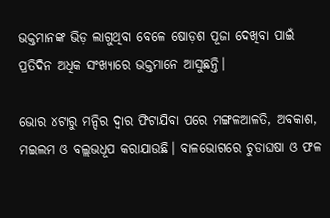ଭକ୍ତମାନଙ୍କ ଭିଡ଼ ଲାଗୁଥିବା ବେଳେ ଷୋଡ଼ଶ ପୂଜା ଦେଖିବା ପାଇଁ ପ୍ରତିଦିନ ଅଧିକ ସଂଖ୍ୟାରେ ଭକ୍ତମାନେ ଆସୁଛନ୍ତି।

ଭୋର ୪ଟାରୁ ମନ୍ଦିର ଦ୍ୱାର ଫିଟାଯିବା ପରେ ମଙ୍ଗଳଆଳତି, ଅବକାଶ, ମଇଲମ ଓ ବଲ୍ଲଭଧୂପ କରାଯାଉଛି। ବାଳଭୋଗରେ ଚୁଡାଘଷା ଓ ଫଳ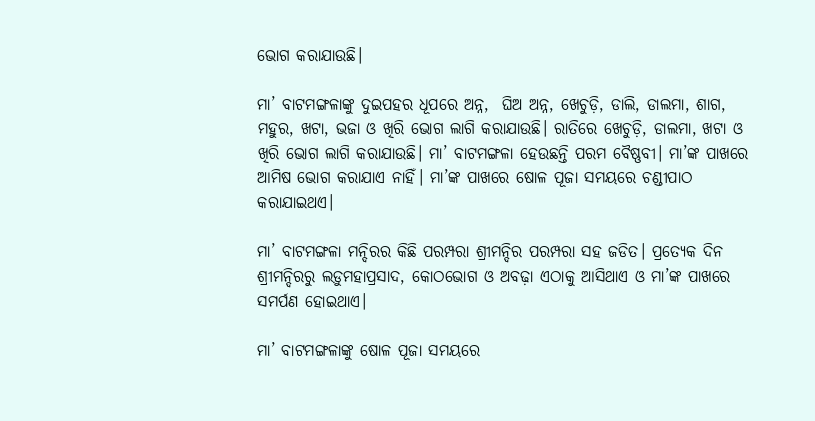ଭୋଗ କରାଯାଉଛି।

ମା’ ବାଟମଙ୍ଗଳାଙ୍କୁ ଦୁଇପହର ଧୂପରେ ଅନ୍ନ,  ଘିଅ ଅନ୍ନ, ଖେଚୁଡ଼ି, ଡାଲି, ଡାଲମା, ଶାଗ, ମହୁର, ଖଟା, ଭଜା ଓ ଖିରି ଭୋଗ ଲାଗି କରାଯାଉଛି। ରାତିରେ ଖେଚୁଡ଼ି, ଡାଲମା, ଖଟା ଓ ଖିରି ଭୋଗ ଲାଗି କରାଯାଉଛି। ମା’ ବାଟମଙ୍ଗଳା ହେଉଛନ୍ତି ପରମ ବୈଷ୍ଣବୀ। ମା’ଙ୍କ ପାଖରେ ଆମିଷ ଭୋଗ କରାଯାଏ ନାହିଁ। ମା’ଙ୍କ ପାଖରେ ଷୋଳ ପୂଜା ସମୟରେ ଚଣ୍ଡୀପାଠ କରାଯାଇଥଏ।

ମା’ ବାଟମଙ୍ଗଳା ମନ୍ଦିରର କିଛି ପରମ୍ପରା ଶ୍ରୀମନ୍ଦିର ପରମ୍ପରା ସହ ଜଡିତ। ପ୍ରତ୍ୟେକ ଦିନ ଶ୍ରୀମନ୍ଦିରରୁ ଲଡ଼ୁମହାପ୍ରସାଦ, କୋଠଭୋଗ ଓ ଅବଢ଼ା ଏଠାକୁ ଆସିଥାଏ ଓ ମା’ଙ୍କ ପାଖରେ ସମର୍ପଣ ହୋଇଥାଏ।

ମା’ ବାଟମଙ୍ଗଳାଙ୍କୁ ଷୋଳ ପୂଜା ସମୟରେ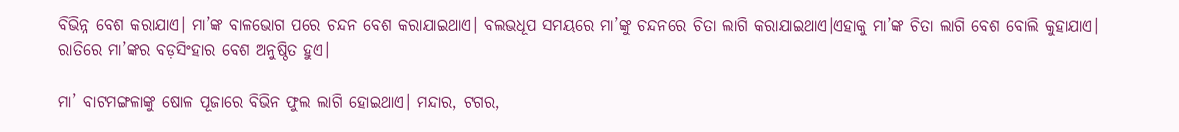ବିଭିନ୍ନ ବେଶ କରାଯାଏ। ମା’ଙ୍କ ବାଳଭୋଗ ପରେ ଚନ୍ଦନ ବେଶ କରାଯାଇଥାଏ। ବଲଭଧୂପ ସମୟରେ ମା’ଙ୍କୁ ଚନ୍ଦନରେ ଚିତା ଲାଗି କରାଯାଇଥାଏ।ଏହାକୁ ମା’ଙ୍କ ଚିତା ଲାଗି ବେଶ ବୋଲି କୁହାଯାଏ। ରାତିରେ ମା’ଙ୍କର ବଡ଼ସିଂହାର ବେଶ ଅନୁଷ୍ଠିତ ହୁଏ।

ମା’ ବାଟମଙ୍ଗଳାଙ୍କୁ ଷୋଳ ପୂଜାରେ ବିଭିନ ଫୁଲ ଲାଗି ହୋଇଥାଏ। ମନ୍ଦାର, ଟଗର,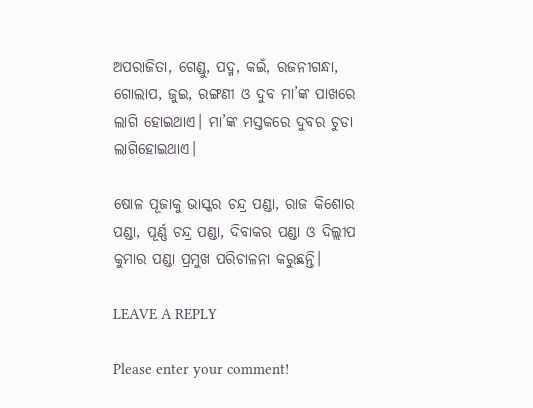ଅପରାଜିତା, ଗେଣ୍ଡୁ, ପଦ୍ମ, କଇଁ, ରଜନୀଗନ୍ଧା, ଗୋଲାପ, ଜୁଇ, ରଙ୍ଗଣୀ ଓ ଦୁବ ମା’ଙ୍କ ପାଖରେ ଲାଗି ହୋଇଥାଏ। ମା’ଙ୍କ ମସ୍ତକରେ ଦୁବର ଚୁଡା ଲାଗିହୋଇଥାଏ।

ଷୋଳ ପୂଜାକୁ ଭାସ୍କର ଚନ୍ଦ୍ର ପଣ୍ଡା, ରାଜ କିଶୋର ପଣ୍ଡା, ପୂର୍ଣ୍ଣ ଚନ୍ଦ୍ର ପଣ୍ଡା, ଦିବାକର ପଣ୍ଡା ଓ ଦିଲ୍ଲୀପ କୁମାର ପଣ୍ଡା ପ୍ରମୁଖ ପରିଚାଳନା କରୁଛନ୍ତି।

LEAVE A REPLY

Please enter your comment!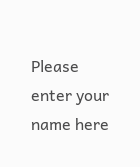Please enter your name here